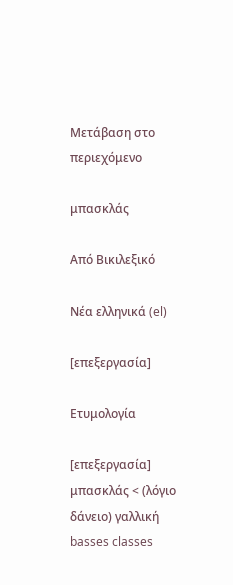Μετάβαση στο περιεχόμενο

μπασκλάς

Από Βικιλεξικό

Νέα ελληνικά (el)

[επεξεργασία]

Ετυμολογία

[επεξεργασία]
μπασκλάς < (λόγιο δάνειο) γαλλική basses classes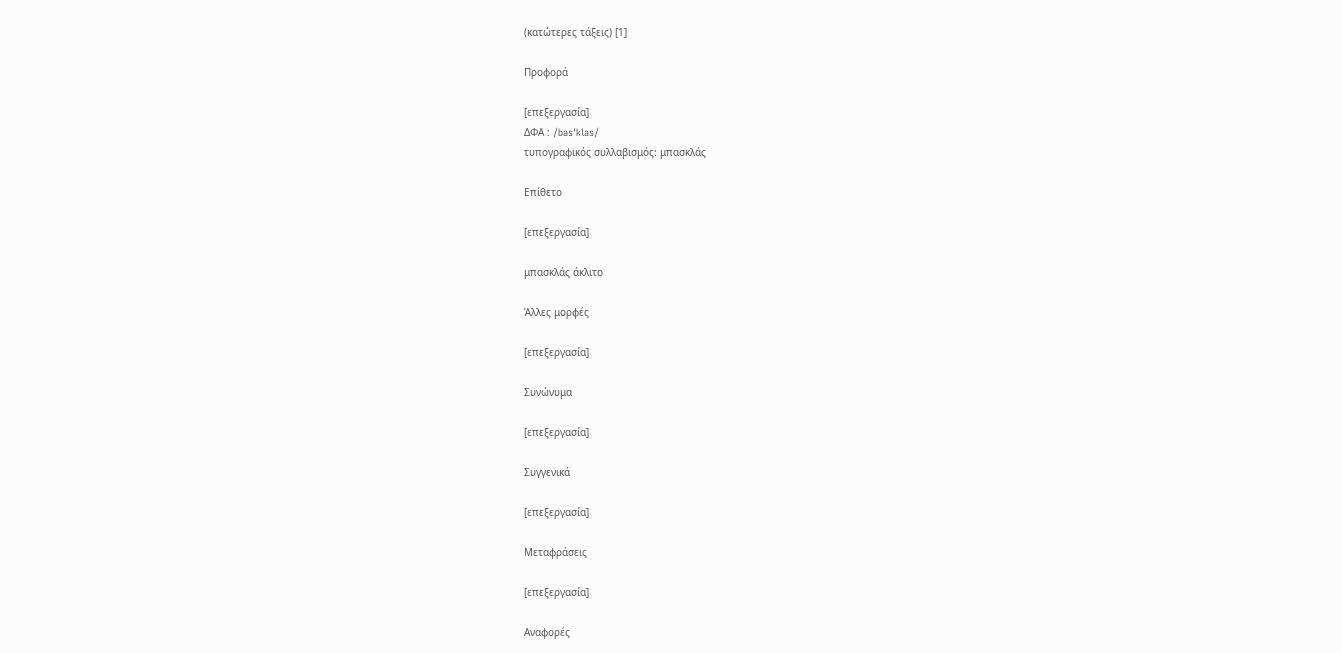(κατώτερες τάξεις) [1]

Προφορά

[επεξεργασία]
ΔΦΑ : /basˈklas/
τυπογραφικός συλλαβισμός: μπασκλάς

Επίθετο

[επεξεργασία]

μπασκλάς άκλιτο

Άλλες μορφές

[επεξεργασία]

Συνώνυμα

[επεξεργασία]

Συγγενικά

[επεξεργασία]

Μεταφράσεις

[επεξεργασία]

Αναφορές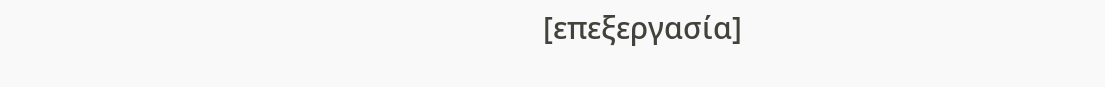[επεξεργασία]